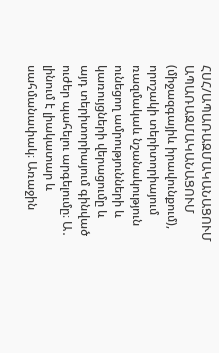ՀՍՀ/ԱՊԱՌԱԶՄԱԿԱՆԱՑՈՒՄ
ԱՊԱՌԱԶՄԱԿԱՆԱՑՈՒՄ (միջազգայիև իրավունքում), որոշակի տերիտորիայում ռազմակաև նշանակություն ունեցող ամրությունների և կառույցների վերացումը և այդ տերիտորիայում գինված ուժեր պահելու արգելումը։ Ա․ լինում է լիակատար և սահմանափակ։ Առաջին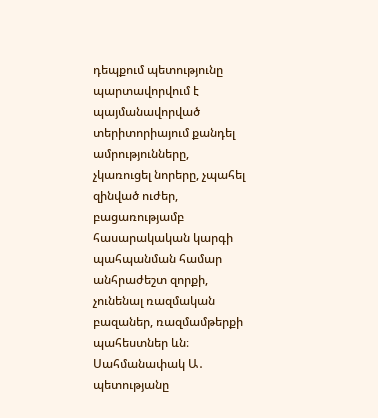դեպքում պետությունը պարտավորվում է պայմանավորված տերիտորիայում քանդել ամրությունները, չկառուցել նորերը, չպահել զինված ուժեր, բացառությամբ հասարակական կարգի պահպանման համար անհրաժեշտ զորքի, չունենալ ռազմական բազաներ, ռազմամթերքի պահեստներ ևն։ Սահմանափակ Ա․ պետությանը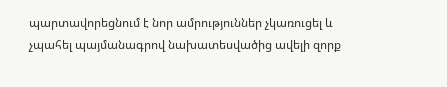պարտավորեցնում է նոր ամրություններ չկառուցել և չպահել պայմանագրով նախատեսվածից ավելի զորք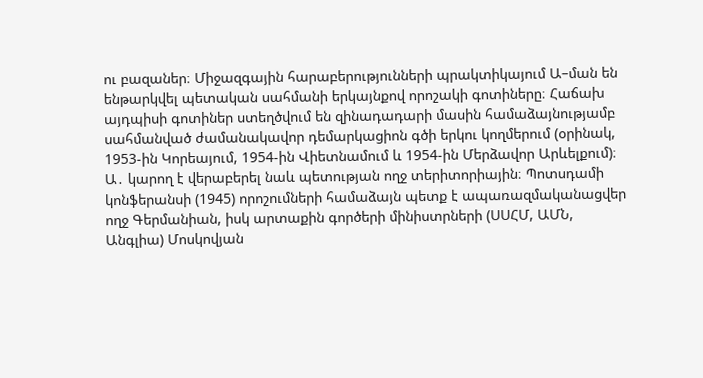ու բազաներ։ Միջազգային հարաբերությունների պրակտիկայում Ա–ման են ենթարկվել պետական սահմանի երկայնքով որոշակի գոտիները։ Հաճախ այդպիսի գոտիներ ստեղծվում են զինադադարի մասին համաձայնությամբ սահմանված ժամանակավոր դեմարկացիոն գծի երկու կողմերում (օրինակ, 1953-ին Կորեայում, 1954-ին Վիետնամում և 1954-ին Մերձավոր Արևելքում)։ Ա․ կարող է վերաբերել նաև պետության ողջ տերիտորիային։ Պոտսդամի կոնֆերանսի (1945) որոշումների համաձայն պետք է ապառազմականացվեր ողջ Գերմանիան, իսկ արտաքին գործերի մինիստրների (ՍՍՀՄ, ԱՄՆ, Անգլիա) Մոսկովյան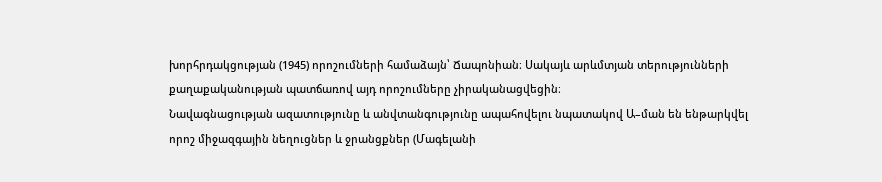խորհրդակցության (1945) որոշումների համաձայն՝ Ճապոնիան։ Սակայև արևմտյան տերությունների քաղաքականության պատճառով այդ որոշումները չիրականացվեցին։
Նավագնացության ազատությունը և անվտանգությունը ապահովելու նպատակով Ա–ման են ենթարկվել որոշ միջազգային նեղուցներ և ջրանցքներ (Մագելանի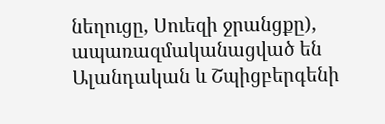նեղուցը, Սուեզի ջրանցքը), ապառազմականացված են Ալանդական և Շպիցբերգենի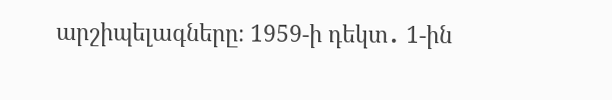արշիպելագները։ 1959-ի դեկտ․ 1-ին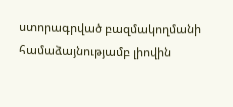ստորագրված բազմակողմանի համաձայնությամբ լիովին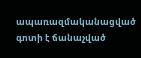ապառազմականացված գոտի է ճանաչված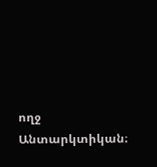ողջ Անտարկտիկան։